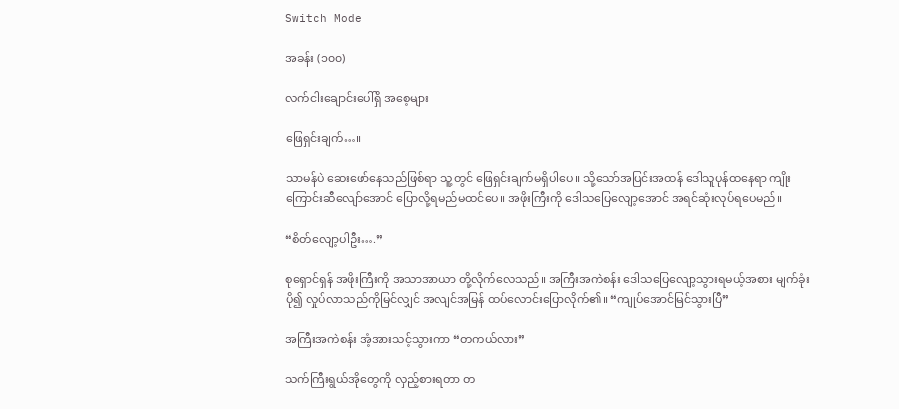Switch Mode

အခန်း (၁၀၀)

လက်ငါးချောင်းပေါ်ရှိ အစေ့များ

ဖြေရှင်းချက်…။

သာမန်ပဲ ဆေးဖော်နေသည်ဖြစ်ရာ သူ့တွင် ဖြေရှင်းချက်မရှိပါပေ။ သို့သော်အပြင်းအထန် ဒေါသူပုန်ထနေရာ ကျိုးကြောင်းဆီ‌လျော်အောင် ပြောလို့ရမည်မထင်‌ပေ။ အဖိုးကြီးကို ဒေါသပြေလျော့အောင် အရင်ဆုံးလုပ်ရပေမည်။

“စိတ်လျော့ပါဦး….”

စုရှောင်ရှန် အဖိုးကြီးကို အသာအာယာ တို့လိုက်လေသည်။ အကြီးအကဲစန်း ဒေါသပြေလျော့သွားရမယ့်အစား မျက်ခုံးပို၍ လှုပ်လာသည်ကိုမြင်လျှင် အလျင်အမြန် ထပ်လောင်းပြောလိုက်၏။ “ကျုပ်အောင်မြင်သွားပြီ”

အကြီးအကဲစန်း အံ့အားသင့်သွားကာ “တကယ်လား”

သက်ကြီးရွယ်အိုတွေကို လှည့်စားရတာ တ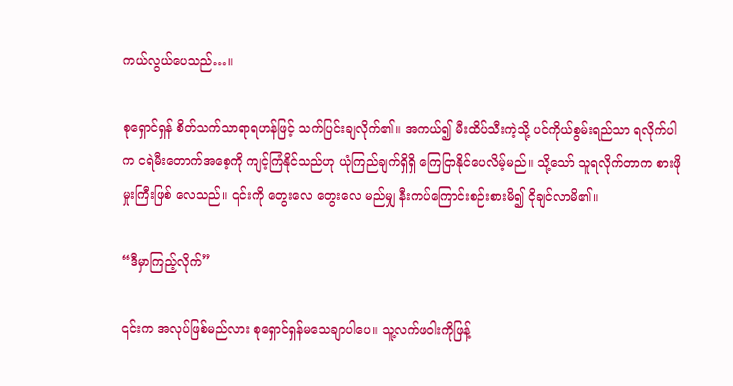ကယ်လွယ်ပေသည်…။

စုရှောင်ရှန် စိတ်သက်သာရာရဟန်ဖြင့် သက်ပြင်းချလိုက်၏။ အကယ်၍ မီးထိပ်သီးကဲ့သို့ ပင်ကိုယ်စွမ်းရည်သာ ရလိုက်ပါက ငရဲမီးတောက်အစေ့ကို ကျင့်ကြံနိုင်သည်ဟု ယုံကြည်ချက်ရှိရှိ ကြေငြာနိုင်ပေလိမ့်မည်။ သို့သော် သူရလိုက်တာက စားဖိုမှုးကြီးဖြစ် လေသည်။ ၎င်းကို တွေး‌လေ တွေးလေ မည်မျှ နီး‌ကပ်ကြောင်းစဉ်းစားမိ၍ ငိုချင်လာမိ၏။

“ဒီမှာကြည့်လိုက်”

၎င်းက အလုပ်ဖြစ်မည်လား စုရှောင်ရှန်မသေချာပါပေ။ သူ့လက်ဖဝါးကိုဖြန့်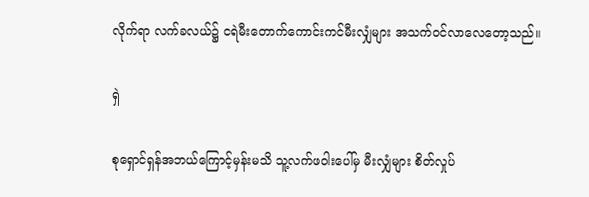လိုက်‌‌ရာ လက်ခလယ်၌ ငရဲမီးတောက်ကောင်းကင်မီးလျှံများ အသက်၀င်လာလေတော့သည်။

ရှဲ

စုရှောင်ရှန်အဘယ်ကြောင့်မှန်းမသိ သူ့လက်ဖဝါးပေါ်မှ မီးလျှံများ စိတ်လှုပ်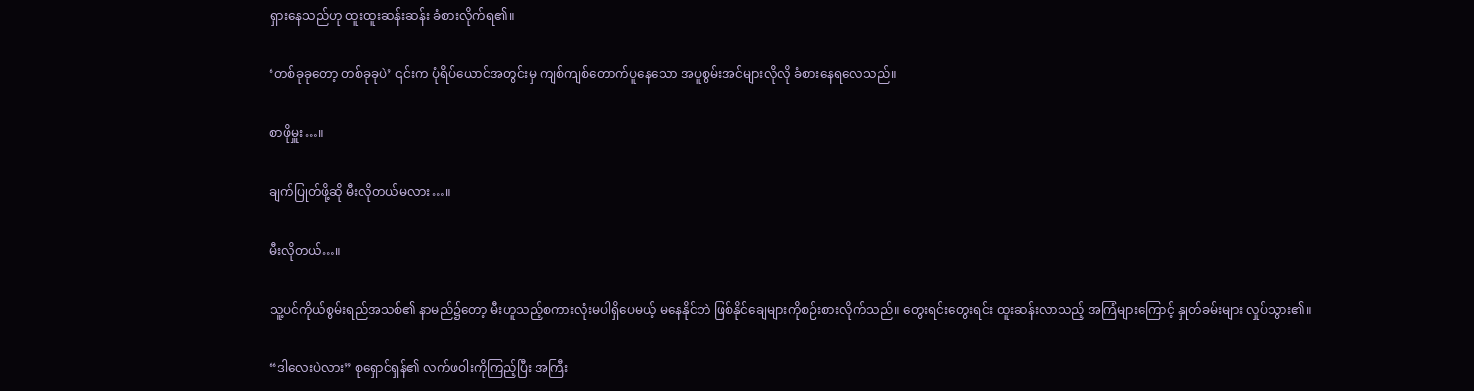ရှားနေသည်ဟု ထူးထူးဆန်းဆန်း ခံစားလိုက်ရ၏။

‘တစ်ခုခုတော့ တစ်ခုခုပဲ’ ၎င်းက ပုံရိပ်ယောင်အတွင်းမှ ကျစ်ကျစ်တောက်ပူနေသော အပူစွမ်းအင်များလိုလို ခံစားနေရလေသည်။

စာဖိုမှူး…။

ချက်ပြုတ်ဖို့ဆို မီးလိုတယ်မလား…။

မီးလိုတယ်…။

သူ့ပင်ကိုယ်စွမ်းရည်အသစ်၏ နာမည်၌တော့ မီးဟူသည့်စကားလုံးမပါရှိပေမယ့် မနေနိုင်ဘဲ ဖြစ်နိုင်ချေများကိုစဉ်းစားလိုက်သည်။ တွေးရင်းတွေးရင်း ထူးဆန်းလာသည့် အကြံများကြောင့် နှုတ်ခမ်းများ လှုပ်သွား၏။

“ဒါလေးပဲလား” စုရှောင်ရှန်၏ လက်ဖဝါးကိုကြည့်ပြီး အကြီး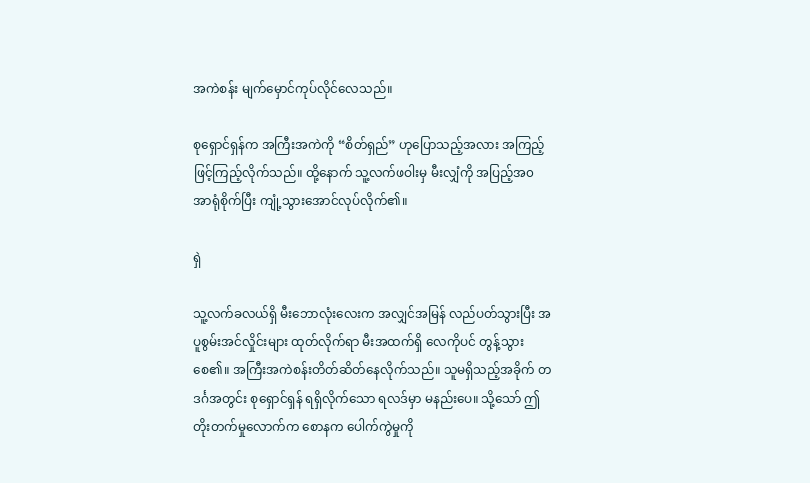အကဲစန်း မျက်မှောင်ကုပ်လိုင်လေသည်။

စုရှောင်ရှန်က အကြီးအကဲကို “စိတ်ရှည်” ဟုပြောသည့်အလား အကြည့်ဖြင့်ကြည့်လိုက်သည်။ ထို့နောက် သူ့လက်ဖဝါးမှ မီးလျှံကို အပြည့်အ၀အာရုံစိုက်ပြီး ကျုံ့သွားအောင်လုပ်လိုက်၏။

ရှဲ

သူ့လက်ခလယ်ရှိ မီးဘောလုံးလေးက အလျှင်အမြန် လည်ပတ်သွားပြီး အပူစွမ်းအင်လှိုင်းများ ထုတ်လိုက်ရာ မီးအထက်ရှိ လေကိုပင် တွန့်သွားစေ၏။ အကြီးအကဲစန်းတိတ်ဆိတ်နေလိုက်သည်။ သူမရှိသည့်အခိုက် တဒင်္ဂအတွင်း စုရှောင်ရှန် ရရှိလိုက်သော ရလဒ်မှာ မနည်းပေ။ သို့သော် ဤတိုးတက်မှုလောက်က စောနက ပေါက်ကွဲမှုကို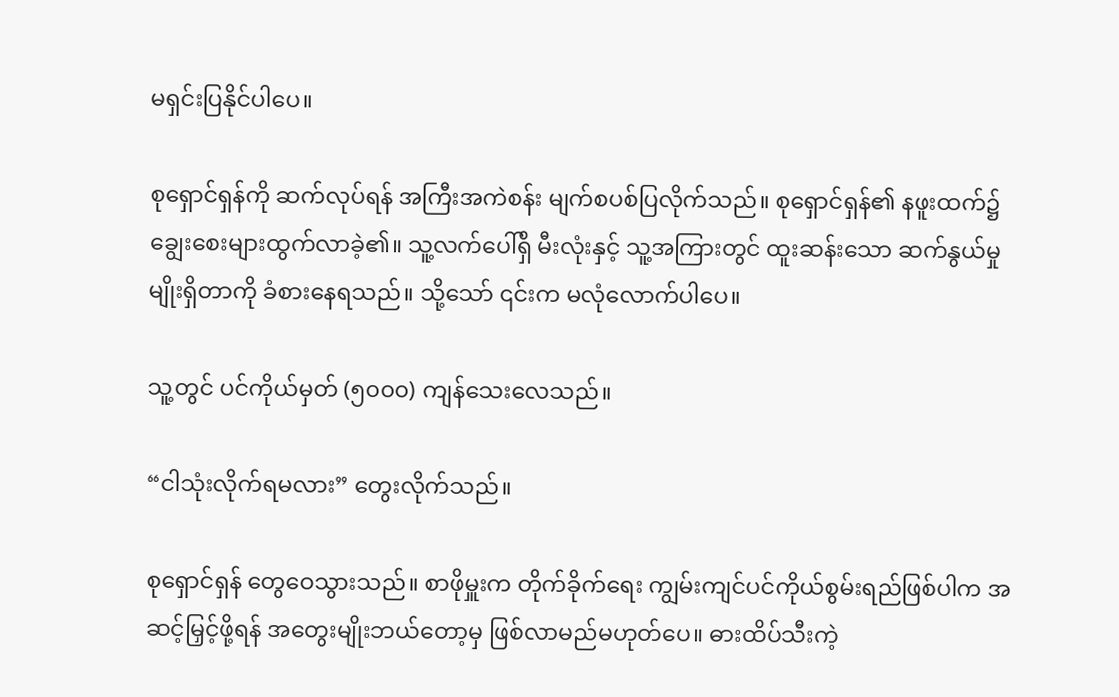မရှင်းပြနိုင်ပါပေ။

စုရှောင်ရှန်ကို ဆက်လုပ်ရန် အကြီးအကဲစန်း မျက်စပစ်ပြလိုက်သည်။ စုရှောင်ရှန်၏ နဖူးထက်၌ ချွေးစေးများထွက်လာခဲ့၏။ သူ့လက်ပေါ်ရှိ မီးလုံးနှင့် သူ့အကြားတွင် ထူးဆန်းသော ဆက်နွယ်မှုမျိုးရှိတာကို ခံစားနေရသည်။ သို့သော် ၎င်းက မလုံလောက်ပါပေ။

သူ့တွင် ပင်ကိုယ်မှတ် (၅၀၀၀) ကျန်သေးလေသည်။

“ငါသုံးလိုက်ရမလား” တွေးလိုက်သည်။

စုရှောင်ရှန် တွေဝေသွားသည်။ စာဖိုမှူးက တိုက်ခိုက်ရေး ကျွမ်းကျင်ပင်ကိုယ်စွမ်းရည်ဖြစ်ပါက အဆင့်မြှင့်ဖို့ရန် အတွေးမျိုးဘယ်တော့မှ ဖြစ်လာမည်မဟုတ်ပေ။ ဓားထိပ်သီးကဲ့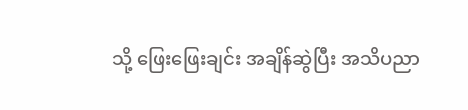သို့ ဖြေးဖြေးချင်း အချိန်ဆွဲပြီး အသိပညာ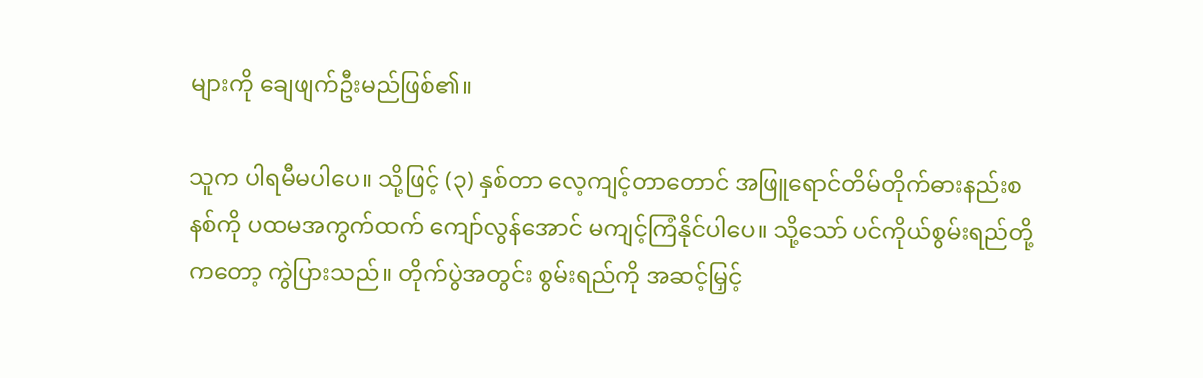များကို ချေဖျက်ဦးမည်ဖြစ်၏။

သူက ပါရမီမပါပေ။ သို့ဖြင့် (၃) နှစ်တာ လေ့ကျင့်တာတောင် အဖြူရောင်တိမ်တိုက်ဓားနည်းစနစ်ကို ပထမအကွက်ထက် ကျော်လွန်အောင် မကျင့်ကြံနိုင်ပါပေ။ သို့သော် ပင်ကိုယ်စွမ်းရည်တို့ကတော့ ကွဲပြားသည်။ တိုက်ပွဲအတွင်း စွမ်းရည်ကို အဆင့်မြှင့်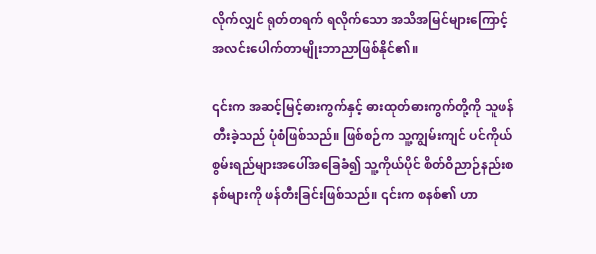လိုက်လျှင် ရုတ်တရက် ရလိုက်သော အသိအမြင်များကြောင့် အလင်းပေါက်တာမျိုးဘာညာဖြစ်နိုင်၏။

၎င်းက အဆင့်မြင့်ဓားကွက်နှင့် ဓားထုတ်ဓားကွက်တို့ကို သူဖန်တီးခဲ့သည် ပုံစံဖြစ်သည်။ ဖြစ်စဉ်က သူ့ကျွမ်းကျင် ပင်ကိုယ်စွမ်းရည်များအပေါ်အခြေခံ၍ သူ့ကိုယ်ပိုင် စိတ်ဝိညာဉ်နည်းစနစ်များကို ဖန်တီးခြင်းဖြစ်သည်။ ၎င်းက စနစ်၏ ဟာ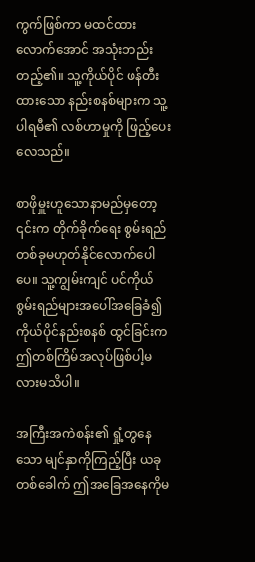ကွက်ဖြစ်ကာ မထင်ထားလောက်အောင် အသုံးဘည်းတည့်၏။ သူ့ကိုယ်ပိုင် ဖန်တီးထားသော နည်းစနစ်များက သူ့ပါရမီ၏ လစ်ဟာမှုကို ဖြည့်ပေးလေသည်။

စာဖိုမှူးဟူသောနာမည်မှတော့ ၎င်းက တိုက်ခိုက်ရေး စွမ်းရည် တစ်ခုမဟုတ်နိုင်လောက်ပေါပေ။ သူ့ကျွမ်းကျင် ပင်ကိုယ်စွမ်းရည်များအပေါ်အခြေခံ၍ ကိုယ်ပိုင်နည်းစနစ် ထွင်ခြင်းက ဤတစ်ကြိမ်အလုပ်ဖြစ်ပါ့မလားမသိပါ။

အကြီးအကဲစန်း၏ ရှုံ့တွနေသော မျင်နှာကိုကြည့်ပြီး ယခုတစ်ခေါက် ဤအခြေအနေကိုမ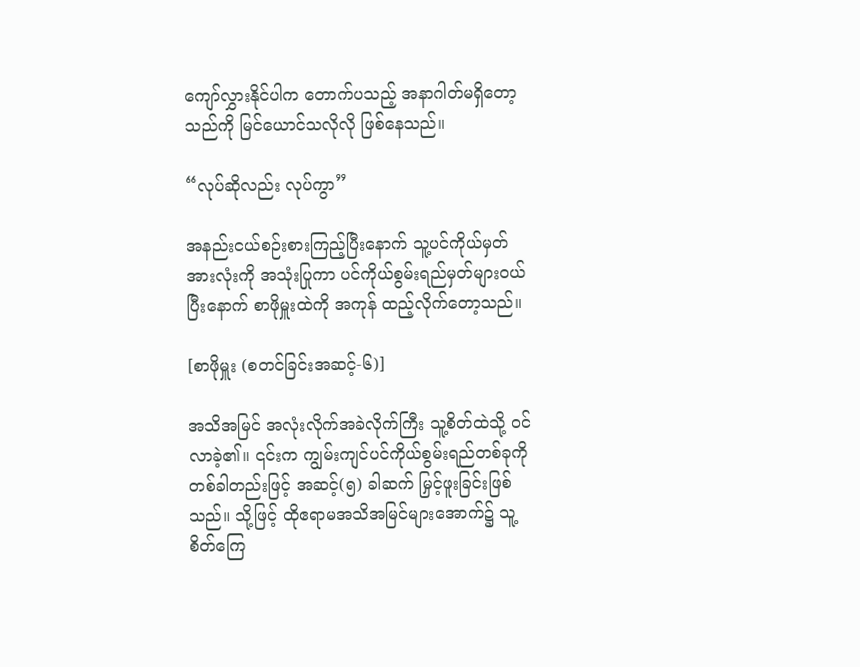ကျော်လွှားနိုင်ပါက တောက်ပသည့် အနာဂါတ်မရှိတော့သည်ကို မြင်ယောင်သလိုလို ဖြစ်နေသည်။

“လုပ်ဆိုလည်း လုပ်ကွာ”

အနည်းငယ်စဉ်းစားကြည့်ပြီးနောက် သူ့ပင်ကိုယ်မှတ် အားလုံးကို အသုံးပြုကာ ပင်ကိုယ်စွမ်းရည်မှတ်များ၀ယ်ပြီးနောက် စာဖိုမှူးထဲကို အကုန် ထည့်လိုက်တော့သည်။

[စာဖိုမှူး (စတင်ခြင်းအဆင့်-၆)]

အသိအမြင် အလုံးလိုက်အခဲလိုက်ကြီး သူ့စိတ်ထဲသို့ ၀င်လာခဲ့၏။ ၎င်းက ကျွမ်းကျင်ပင်ကိုယ်စွမ်းရည်တစ်ခုကို တစ်ခါတည်းဖြင့် အဆင့်(၅) ခါဆက် မြှင့်ဖူးခြင်းဖြစ်သည်။ သို့ဖြင့် ထိုဧရာမအသိအမြင်များအောက်၌ သူ့စိတ်ကြေ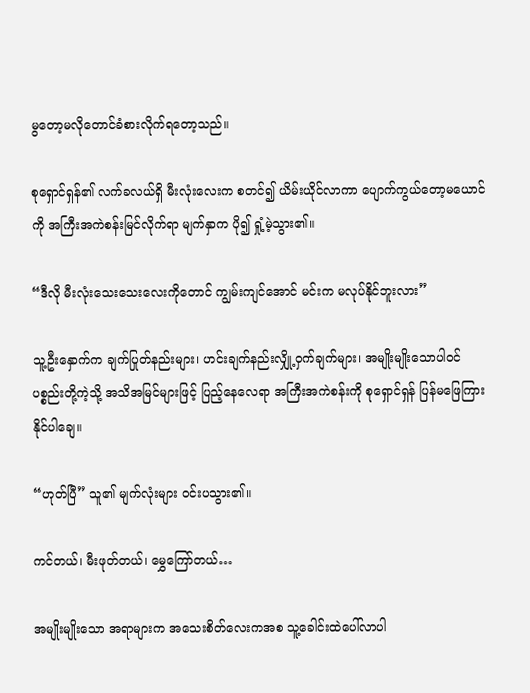မွတော့မလိုတောင်ခံစားလိုက်ရတော့သည်။

စုရှောင်ရှန်၏ လက်ခလယ်ရှိ မီးလုံးလေးက စတင်၍ ယိမ်းယိုင်လာကာ ပျောက်ကွယ်တော့မယောင်ကို အကြီးအကဲစန်းမြင်လိုက်ရာ မျက်နှာက ပို၍ ရှုံ့မဲ့သွား၏။

“ဒီလို မီးလုံးသေးသေးလေးကိုတောင် ကျွမ်းကျင်အောင် မင်းက မလုပ်နိုင်ဘူးလား”

သူ့ဦးနှောက်က ‌ချက်ပြုတ်နည်းများ၊ ဟင်းချက်နည်းလျှို့ဝှက်ချက်များ၊ အမျိုးမျိုးသောပါ၀င်ပစ္စည်းတို့ကဲ့သို့ အသိအမြင်များဖြင့် ပြည့်နေလေရာ အကြီးအကဲစန်းကို စုရှောင်ရှန် ပြန်မဖြေကြားနိုင်ပါချေ။

“ဟုတ်ပြီ” သူ၏ မျက်လုံးများ ၀င်းပသွား၏။

ကင်တယ်၊ မီးဖုတ်တယ်၊ မွှေကြော်တယ်…

အမျိုးမျိုးသော အရာများက အသေးစိတ်လေးကအစ သူ့ခေါင်းထဲပေါ်လာပါ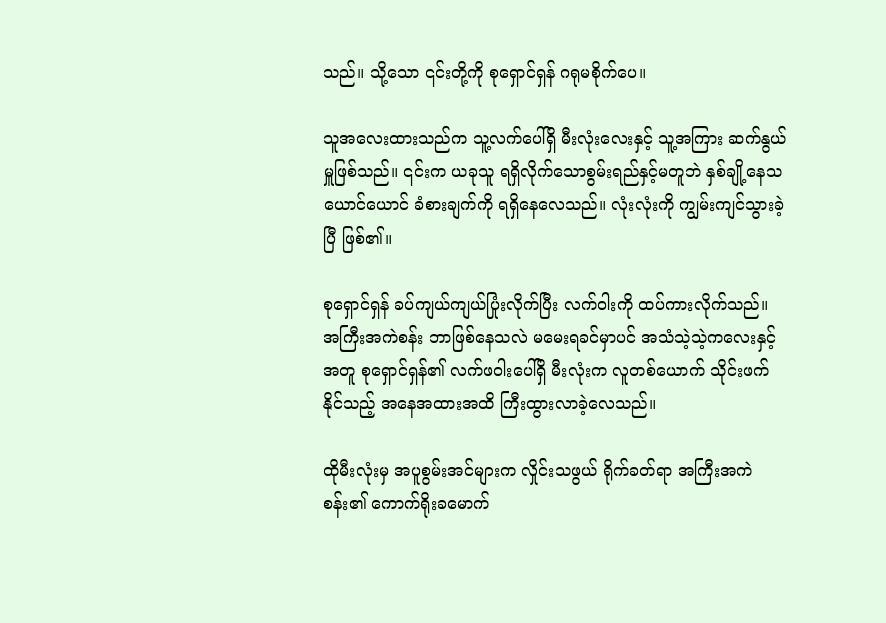သည်။ သို့သော ၎င်းတို့ကို စုရှောင်ရှန် ဂရုမစိုက်ပေ။

သူအလေးထားသည်က သူ့လက်ပေါ်ရှိ မီးလုံးလေးနှင့် သူ့အကြား ဆက်နွယ်မှူဖြစ်သည်။ ၎င်းက ယခုသူ ရရှိလိုက်သောစွမ်းရည်နှင့်မတူဘဲ နှစ်ချို့နေသယောင်ယောင် ခံစားချက်ကို ရရှိနေလေသည်။ လုံးလုံးကို ကျွမ်းကျင်သွားခဲ့ပြီ ဖြစ်၏။

စုရှောင်ရှန် ခပ်ကျယ်ကျယ်ပြုံးလိုက်ပြီး လက်ဝါးကို ထပ်ကားလိုက်သည်။ အကြီးအကဲစန်း ဘာဖြစ်နေသလဲ မမေးရခင်မှာပင် အသံသဲ့သဲ့ကလေးနှင့်အတူ စုရှောင်ရှန်၏ လက်ဖဝါးပေါ်ရှိ မီးလုံးက လူတစ်ယောက် သိုင်းဖက်နိုင်သည့် အနေအထားအထိ ကြီးထွားလာခဲ့လေသည်။

ထိုမီးလုံးမှ အပူစွမ်းအင်များက လှိုင်းသဖွယ် ရိုက်ခတ်ရာ အကြီးအကဲစန်း၏ ကောက်ရိုးခမောက်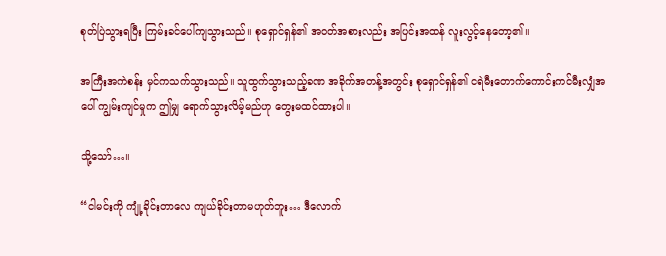စုတ်ပြဲသွားရပြီး ကြမ်းခင်ပေါ်ကျသွားသည်။ စုရှောင်ရှန်၏ အ၀တ်အစားလည်း အပြင်းအထန် လူးလွင့်နေတော့၏။

အကြီးအကဲစန်း မှင်ကသက်သွားသည်။ သူထွက်သွားသည့်ခဏ အခိုက်အတန့်အတွင်း စုရှောင်ရှန်၏ ငရဲမီးတောက်ကောင်းကင်မီးလျှံအပေါ် ကျွမ်းကျင်မှုက ဤမျှ ရောက်သွားလိမ့်မည်ဟု တွေးမထင်ထားပါ။

သို့သော်…။

“ငါမင်းကို ကျုံ့ခိုင်းတာလေ ကျယ်ခိုင်းတာမဟုတ်ဘူး… ဒီလောက်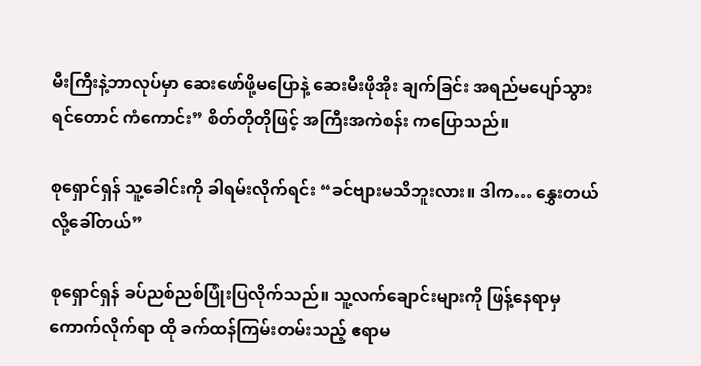မီးကြီးနဲ့ဘာလုပ်မှာ ဆေးဖော်ဖို့မပြောနဲ့ ဆေးမီးဖိုအိုး ချက်ခြင်း အရည်မပျော်သွားရင်တောင် ကံကောင်း” စိတ်တိုတိုဖြင့် အကြီးအကဲစန်း ကပြောသည်။

စုရှောင်ရှန် သူ့ခေါင်းကို ခါရမ်းလိုက်ရင်း “ခင်ဗျားမသိဘူးလား။ ဒါက… နွှေးတယ်လို့ခေါ်တယ်”

စုရှောင်ရှန် ခပ်ညစ်ညစ်ပြုံးပြလိုက်သည်။ သူ့လက်ချောင်းများကို ဖြန့်နေရာမှ ကောက်လိုက်ရာ ထို ခက်ထန်ကြမ်းတမ်းသည့် ဧရာမ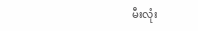မီးလုံး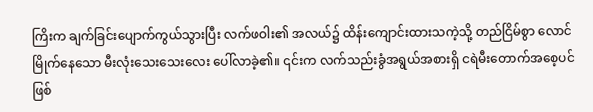ကြိးက ‌ချက်ခြင်းပျောက်ကွယ်သွားပြီး လက်ဖဝါး၏ အလယ်၌ ထိန်းကျောင်းထားသကဲ့သို့ တည်ငြိမ်စွာ လောင်မြိုက်နေသော မီးလုံးသေးသေးလေး ပေါ်လာခဲ့၏။ ၎င်းက လက်သည်းခွံအရွယ်အစားရှိ ငရဲမီးတောက်အစေ့ပင်ဖြစ်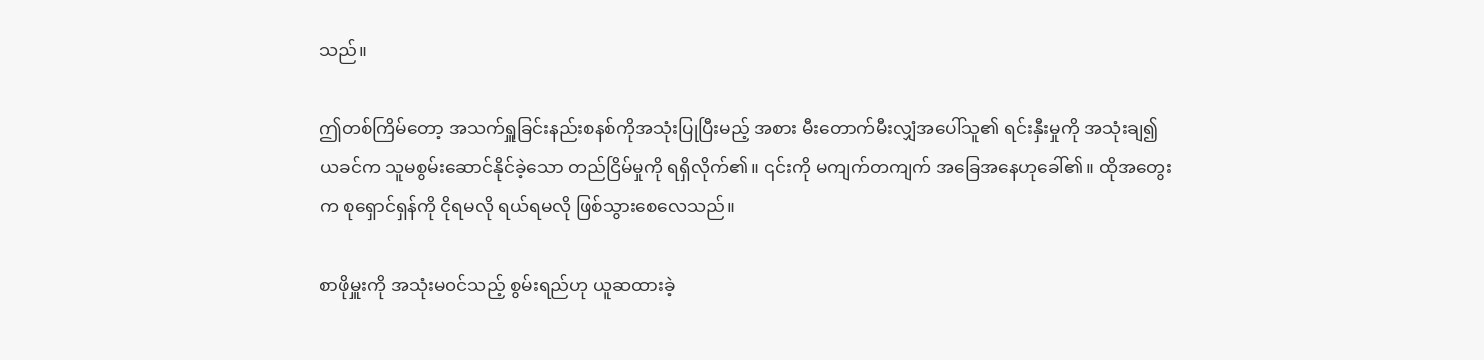သည်။

ဤတစ်ကြိမ်တော့ အသက်ရှူခြင်းနည်းစနစ်ကိုအသုံးပြုပြီးမည့် အစား မီးတောက်မီးလျှံအပေါ်သူ၏ ရင်းနှီးမှုကို အသုံးချ၍ ယခင်က သူမစွမ်းဆောင်နိုင်ခဲ့သော တည်ငြိမ်မှုကို ရရှိလိုက်၏။ ၎င်းကို မကျက်တကျက် အခြေအနေဟုခေါ်၏။ ထိုအတွေးက စုရှောင်ရှန်ကို ငိုရမလို ရယ်ရမလို ဖြစ်သွားစေလေသည်။

စာဖိုမှူးကို အသုံးမ၀င်သည့် စွမ်းရည်ဟု ယူဆထားခဲ့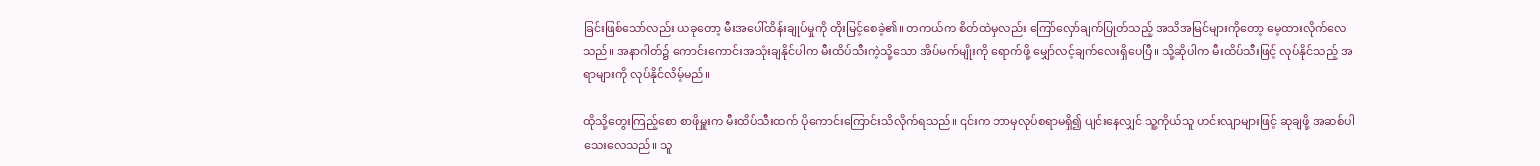ခြင်း‌ဖြစ်သော်လည်း ယခုတော့ မီးအပေါ်ထိန်းချုပ်မှုကို တိုးမြင့်စေခဲ့၏။ တကယ်က စိတ်ထဲမှလည်း ကြော်လှော်ချက်ပြုတ်သည့် အသိအမြင်များကို‌တော့ မေ့ထားလိုက်လေသည်။ အနာဂါတ်၌ ကောင်းကောင်းအသုံးချနိုင်ပါက မီးထိပ်သီးကဲ့သို့သော အိပ်မက်မျိုးကို ရောက်ဖို့ မျှော်လင့်ချက်လေးရှိပေပြီ။ သို့ဆိုပါက မီးထိပ်သီးဖြင့် လုပ်နိုင်သည့် အရာများကို လုပ်နိုင်လိမ့်မည်။

ထိုသို့တွေးကြည့်စော စာဖိုမှူးက မီးထိပ်သီးထက် ပိုကောင်းကြောင်းသိလိုက်ရသည်။ ၎င်းက ဘာမှလုပ်စရာမရှိ၍ ပျင်းနေလျှင် သူ့ကိုယ်သူ ဟင်းလျာများဖြင့် ဆုချဖို့ အဆစ်ပါသေးလေသည်။ သူ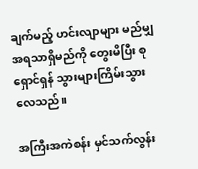ချက်မည့် ဟင်းလျာများ မည်မျှ အရသာရှိမည်ကို တွေးမိပြီး စုရှောင်ရှန် သွားများကြိမ်းသွားလေသည်။

အကြီးအကဲစန်း မှင်သက်လွန်း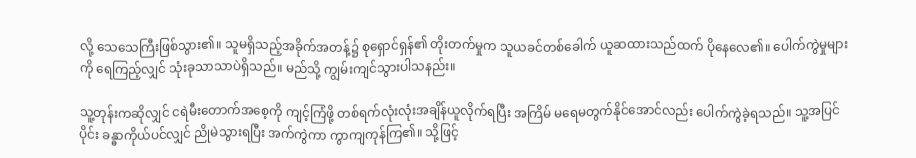လို့ သေသေကြီးဖြစ်သွား၏။ သူမရှိသည့်အခိုက်အတန့်၌ စုရှောင်ရှန်၏ တိုးတက်မှုက သူယခင်တစ်ခေါက် ယူဆထားသည်ထက် ပိုနေလေ၏။ ပေါက်ကွဲမှုများကို ရေကြည့်လျှင် သုံးခုသာသာပဲရှိသည်။ မည်သို့ ကျွမ်းကျင်သွားပါသနည်း။

သူ့တုန်းကဆိုလျှင် ငရဲမီးတောက်အစေ့ကို ကျင့်ကြံဖို့ တစ်ရက်လုံးလုံးအချိန်ယူလိုက်ရပြီး အကြိမ် မရေမတွက်နိုင်အောင်လည်း ပေါက်ကွဲခဲ့ရသည်။ သူ့အပြင်ပိုင်း ခန္ဓာကိုယ်ပင်လျှင် ညိုမဲသွားရပြီး အက်ကွဲကာ ကွာကျကုန်ကြ၏။ သို့ဖြင့်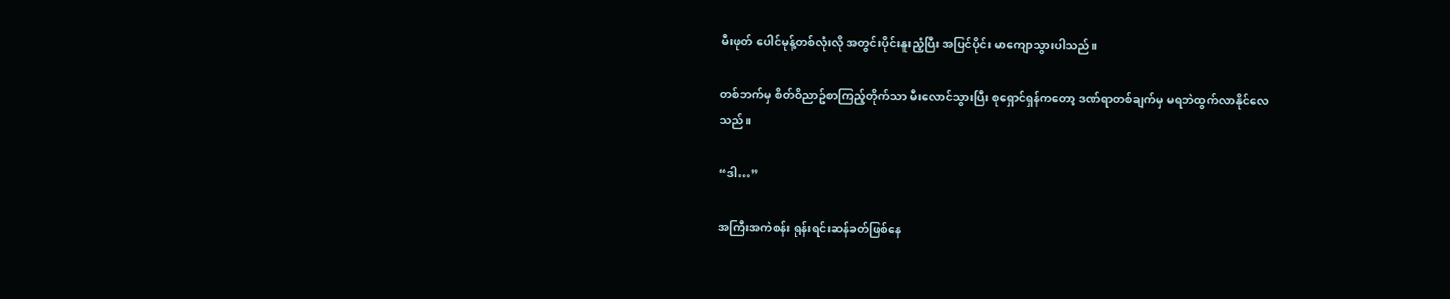မီးဖုတ် ပေါင်မုန့်တစ်လုံးလို အတွင်းပိုင်းနူးညံ့ပြီး အပြင်ပိုင်း မာကျောသွားပါသည်။

တစ်ဘက်မှ စိတ်ဝိညာဥ်စာကြည့်တိုက်သာ မီးလောင်သွားပြီး စုရှောင်ရှန်ကတော့ ဒဏ်ရာတစ်ချက်မှ မရဘဲထွက်လာနိုင်လေသည်။

“ဒါ…”

အကြီးအကဲစန်း ရုန်းရင်းဆန်ခတ်ဖြစ်နေ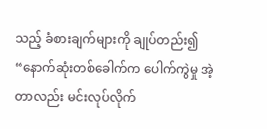သည့် ခံစားချက်များကို ချုပ်တည်း၍ “နောက်ဆုံးတစ်ခေါက်က ပေါက်ကွဲမှု အဲ့တာလည်း မင်းလုပ်လိုက်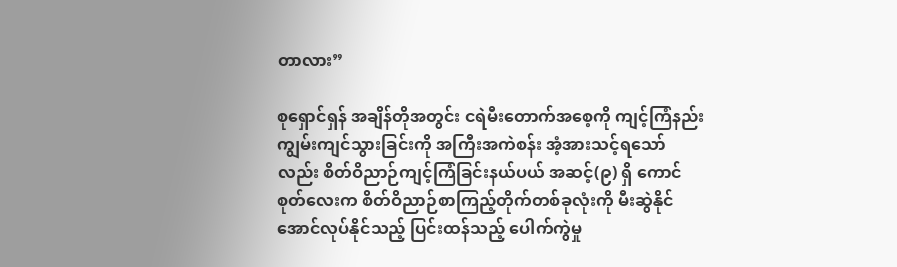တာလား”

စုရှောင်ရှန် အချိန်တိုအတွင်း ငရဲမီးတောက်အစေ့ကို ကျင့်ကြံနည်း ကျွမ်းကျင်သွားခြင်းကို အကြီးအကဲစန်း အံ့အားသင့်ရသော်လည်း စိတ်ဝိညာဉ်ကျင့်ကြံခြင်းနယ်ပယ် အဆင့်(၉) ရှိ ကောင်စုတ်လေးက စိတ်ဝိညာဉ်စာကြည့်တိုက်တစ်ခုလုံးကို မီးဆွဲနိုင်အောင်လုပ်နိုင်သည့် ပြင်းထန်သည့် ပေါက်ကွဲမှု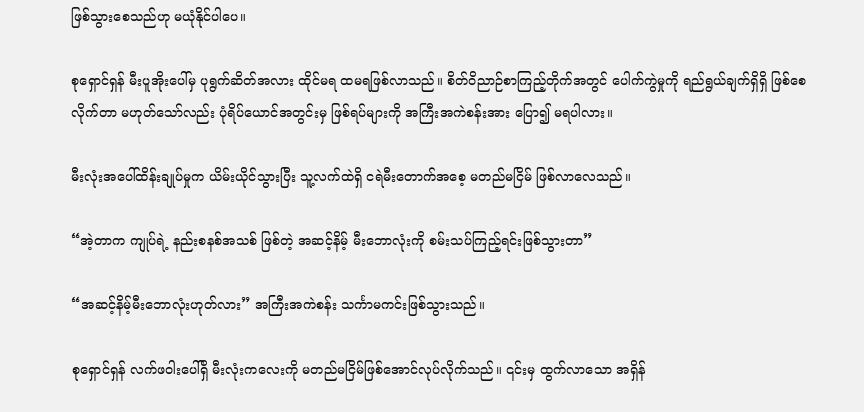ဖြစ်သွားစေသည်ဟု မယုံနိုင်ပါပေ။

စုရှောင်ရှန် မီးပူအိုးပေါ်မှ ပုရွက်ဆိတ်အလား ထိုင်မရ ထမရဖြစ်လာသည်။ စိတ်ဝိညာဉ်စာကြည့်တိုက်အတွင် ပေါက်ကွဲမှုကို ရည်ရွယ်ချက်ရှိရှိ ဖြစ်စေလိုက်တာ မဟုတ်သော်လည်း ပုံရိပ်ယောင်အတွင်းမှ ဖြစ်ရပ်များကို အကြီးအကဲစန်းအား ပြော၍ မရပါလား။

မီးလုံးအပေါ်ထိန်းချုပ်မှုက ယိမ်းယိုင်သွားပြီး သူ့လက်ထဲရှိ ငရဲမီးတောက်အစေ့ မတည်မငြိမ် ဖြစ်လာလေသည်။

“အဲ့တာက ကျုပ်ရဲ့ နည်းစနစ်အသစ် ဖြစ်တဲ့ အဆင့်နိမ့် မီးဘောလုံးကို စမ်းသပ်ကြည့်ရင်းဖြစ်သွားတာ”

“အဆင့်နိမ့်မီးဘောလုံးဟုတ်လား” အကြီးအကဲစန်း သင်္ကာမကင်းဖြစ်သွားသည်။

စုရှောင်ရှန် လက်ဖဝါးပေါ်ရှိ မီးလုံးကလေးကို မတည်မငြိမ်ဖြစ်အောင်လုပ်လိုက်သည်။ ၎င်းမှ ထွက်လာသော အရှိန်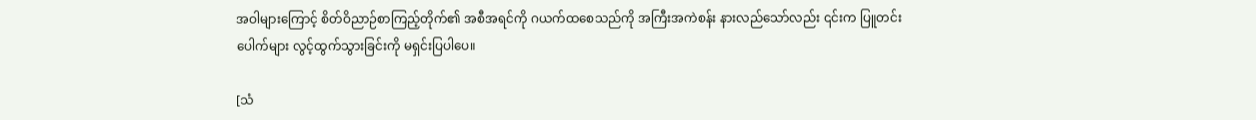အဝါများကြောင့် စိတ်ဝိညာဉ်စာကြည့်တိုက်၏ အစီအရင်ကို ‌ဂယက်ထစေသည်ကို အကြီးအကဲစန်း နားလည်သော်လည်း ၎င်းက ပြူတင်းပေါက်များ လွင့်ထွက်သွားခြင်းကို မရှင်းပြပါပေ။

[သံ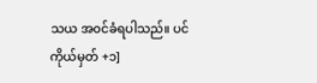သယ အ၀င်ခံရပါသည်။ ပင်ကိုယ်မှတ် +၁]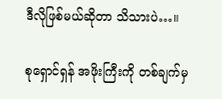ဒီလိုဖြစ်မယ်ဆိုတာ သိသားပဲ…။

စုရှောင်ရှန် အဖိုးကြီးကို တစ်ချက်မှ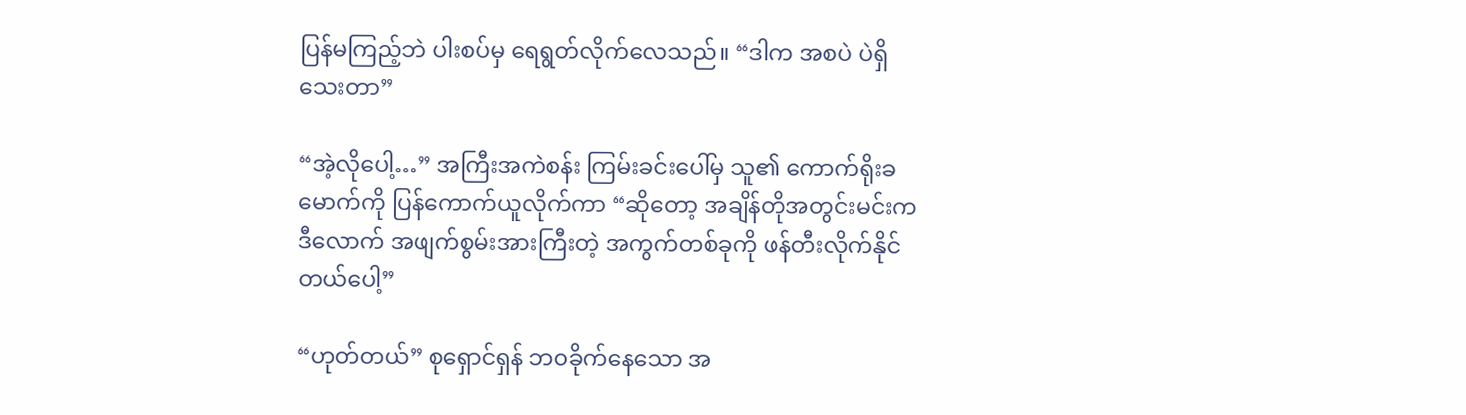ပြန်မကြည့်ဘဲ ပါးစပ်မှ ရေရွတ်လိုက်လေသည်။ “ဒါက အစပဲ ပဲရှိသေးတာ”

“အဲ့လိုပေါ့…” အကြီးအကဲစန်း ကြမ်းခင်းပေါ်မှ သူ၏ ကောက်ရိုးခမောက်ကို ပြန်ကောက်ယူလိုက်ကာ “ဆိုတော့ အချိန်တိုအတွင်းမင်းက ဒီလောက် အဖျက်စွမ်းအားကြီးတဲ့ အကွက်တစ်ခုကို ဖန်တီးလိုက်နိုင်တယ်ပေါ့”

“ဟုတ်တယ်” စုရှောင်ရှန် ဘ၀ခိုက်နေသော အ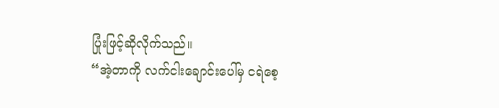ပြုံးဖြင့်ဆိုလိုက်သည်။
“အဲ့တာကို လက်ငါးချောင်းပေါ်မှ ငရဲစေ့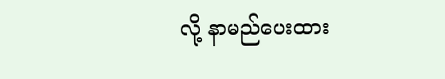လို့ နာမည်ပေးထား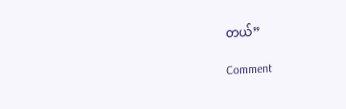တယ်”

Comment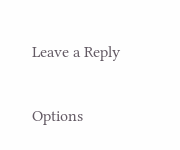Leave a Reply

Options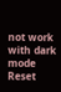not work with dark mode
Reset